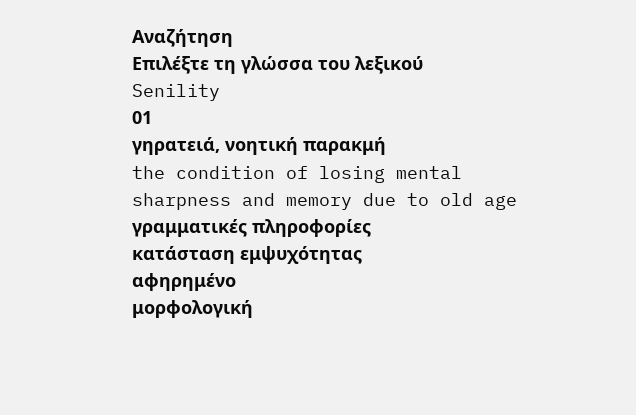Αναζήτηση
Επιλέξτε τη γλώσσα του λεξικού
Senility
01
γηρατειά, νοητική παρακμή
the condition of losing mental sharpness and memory due to old age
γραμματικές πληροφορίες
κατάσταση εμψυχότητας
αφηρημένο
μορφολογική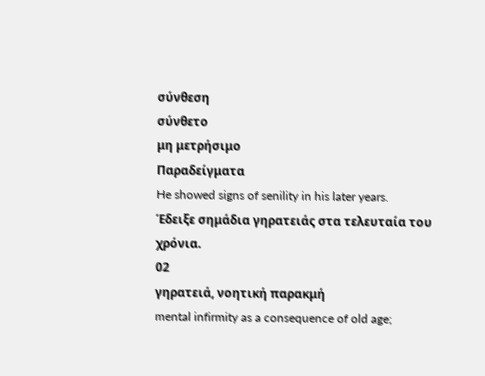σύνθεση
σύνθετο
μη μετρήσιμο
Παραδείγματα
He showed signs of senility in his later years.
Έδειξε σημάδια γηρατειάς στα τελευταία του χρόνια.
02
γηρατειά, νοητική παρακμή
mental infirmity as a consequence of old age;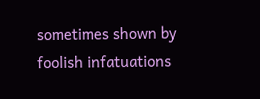sometimes shown by foolish infatuations